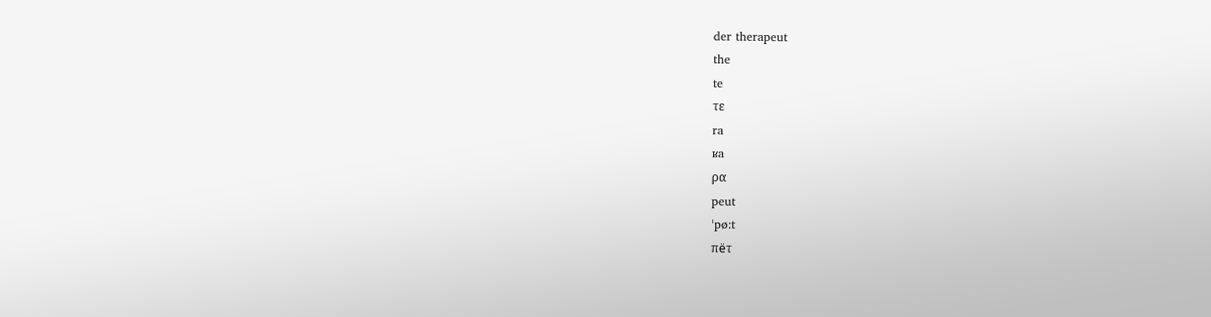der therapeut
the
te
τε
ra
ʁa
ρα
peut
ˈpø:t
πёτ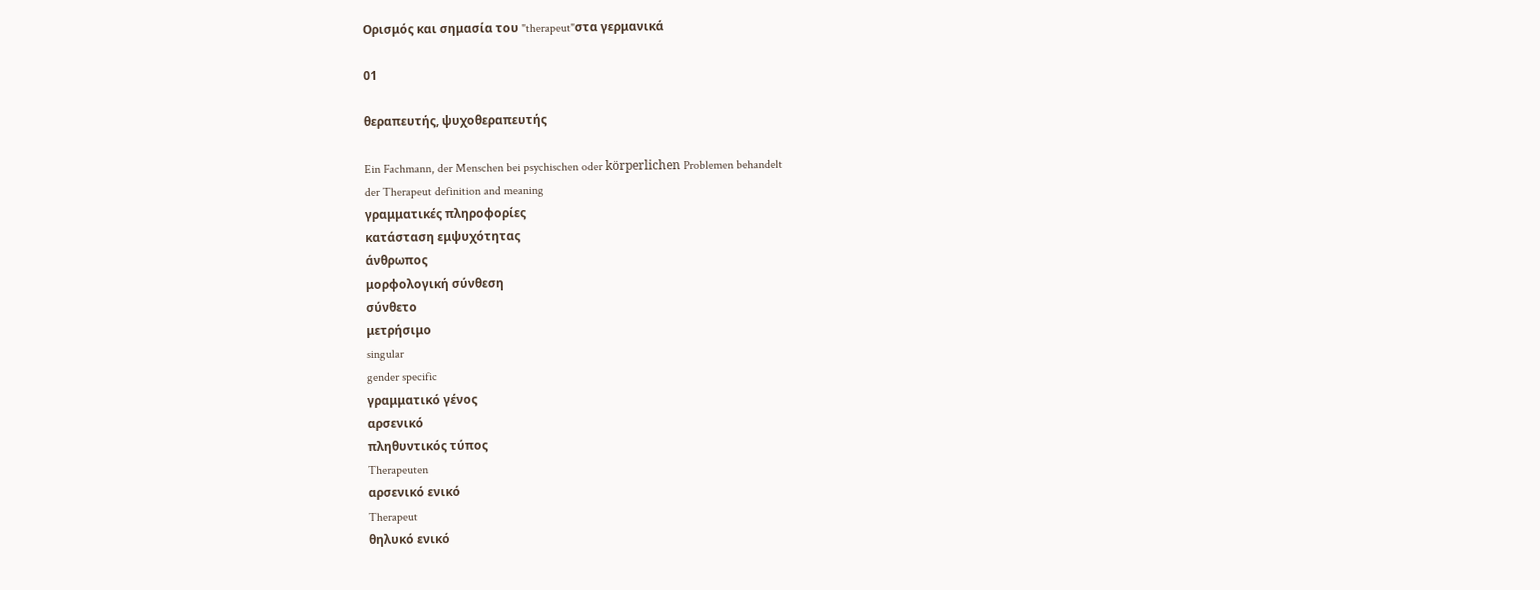Ορισμός και σημασία του "therapeut"στα γερμανικά

01

θεραπευτής, ψυχοθεραπευτής

Ein Fachmann, der Menschen bei psychischen oder körperlichen Problemen behandelt
der Therapeut definition and meaning
γραμματικές πληροφορίες
κατάσταση εμψυχότητας
άνθρωπος
μορφολογική σύνθεση
σύνθετο
μετρήσιμο
singular
gender specific
γραμματικό γένος
αρσενικό
πληθυντικός τύπος
Therapeuten
αρσενικό ενικό
Therapeut
θηλυκό ενικό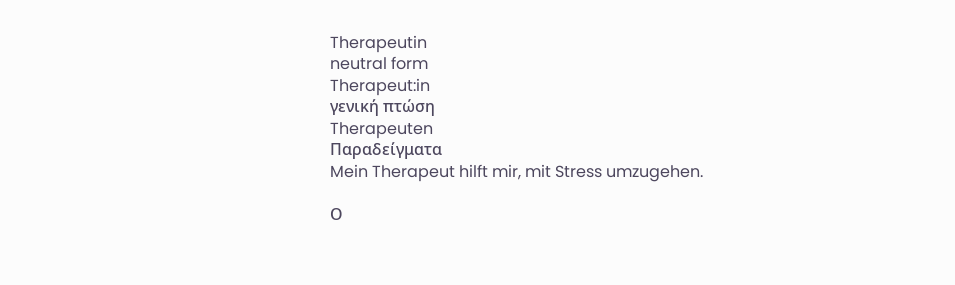Therapeutin
neutral form
Therapeut:in
γενική πτώση
Therapeuten
Παραδείγματα
Mein Therapeut hilft mir, mit Stress umzugehen.

Ο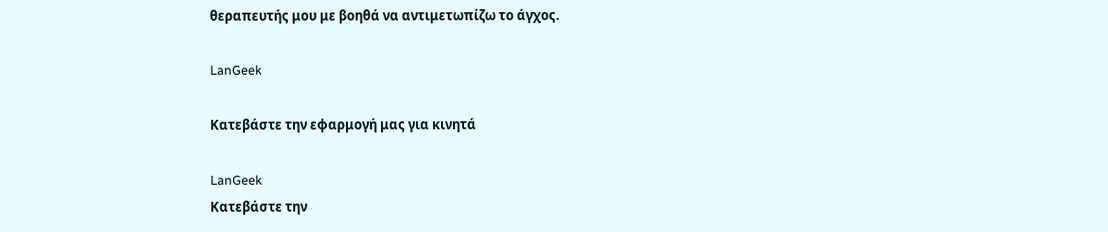θεραπευτής μου με βοηθά να αντιμετωπίζω το άγχος.

LanGeek

Κατεβάστε την εφαρμογή μας για κινητά

LanGeek
Κατεβάστε την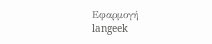Εφαρμογή
langeek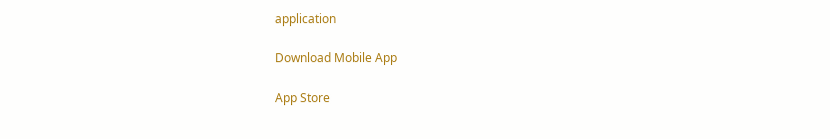application

Download Mobile App

App Store